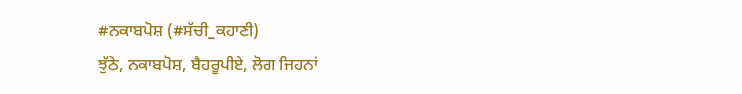#ਨਕਾਬਪੋਸ਼ (#ਸੱਚੀ_ਕਹਾਣੀ)
ਝੁੱਠੇ, ਨਕਾਬਪੋਸ਼, ਬੈਹਰੂਪੀਏ, ਲੋਗ ਜਿਹਨਾਂ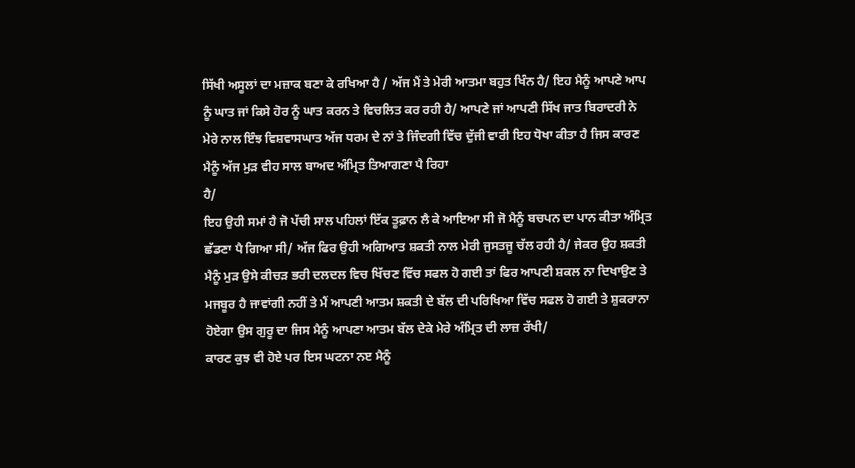ਸਿੱਖੀ ਅਸੂਲਾਂ ਦਾ ਮਜ਼ਾਕ ਬਣਾ ਕੇ ਰਖਿਆ ਹੈ / ਅੱਜ ਮੈਂ ਤੇ ਮੇਰੀ ਆਤਮਾ ਬਹੁਤ ਖਿੰਨ ਹੈ/ ਇਹ ਮੈਨੂੰ ਆਪਣੇ ਆਪ ਨੂੰ ਘਾਤ ਜਾਂ ਕਿਸੇ ਹੋਰ ਨੂੰ ਘਾਤ ਕਰਨ ਤੇ ਵਿਚਲਿਤ ਕਰ ਰਹੀ ਹੈ/ ਆਪਣੇ ਜਾਂ ਆਪਣੀ ਸਿੱਖ ਜਾਤ ਬਿਰਾਦਰੀ ਨੇ ਮੇਰੇ ਨਾਲ ਇੰਝ ਵਿਸ਼ਵਾਸਘਾਤ ਅੱਜ ਧਰਮ ਦੇ ਨਾਂ ਤੇ ਜਿੰਦਗੀ ਵਿੱਚ ਦੁੱਜੀ ਵਾਰੀ ਇਹ ਧੋਖਾ ਕੀਤਾ ਹੈ ਜਿਸ ਕਾਰਣ ਮੈਨੂੰ ਅੱਜ ਮੁੜ ਵੀਹ ਸਾਲ ਬਾਅਦ ਅੰਮ੍ਰਿਤ ਤਿਆਗਣਾ ਪੈ ਰਿਹਾ
ਹੈ/
ਇਹ ਉਹੀ ਸਮਾਂ ਹੈ ਜੋ ਪੱਚੀ ਸਾਲ ਪਹਿਲਾਂ ਇੱਕ ਤੂਫ਼ਾਨ ਲੈ ਕੇ ਆਇਆ ਸੀ ਜੋ ਮੈਨੂੰ ਬਚਪਨ ਦਾ ਪਾਨ ਕੀਤਾ ਅੰਮ੍ਰਿਤ ਛੱਡਣਾ ਪੈ ਗਿਆ ਸੀ/ ਅੱਜ ਫਿਰ ਉਹੀ ਅਗਿਆਤ ਸ਼ਕਤੀ ਨਾਲ ਮੇਰੀ ਜੁਸਤਜੂ ਚੱਲ ਰਹੀ ਹੈ/ ਜੇਕਰ ਉਹ ਸ਼ਕਤੀ ਮੈਨੂੰ ਮੁੜ ਉਸੇ ਕੀਚੜ ਭਰੀ ਦਲਦਲ ਵਿਚ ਖਿੱਚਣ ਵਿੱਚ ਸਫਲ ਹੋ ਗਈ ਤਾਂ ਫਿਰ ਆਪਣੀ ਸ਼ਕਲ ਨਾ ਦਿਖਾਉਣ ਤੇ ਮਜਬੂਰ ਹੈ ਜਾਵਾਂਗੀ ਨਹੀਂ ਤੇ ਮੈਂ ਆਪਣੀ ਆਤਮ ਸ਼ਕਤੀ ਦੇ ਬੱਲ ਦੀ ਪਰਿਖਿਆ ਵਿੱਚ ਸਫਲ ਹੋ ਗਈ ਤੇ ਸ਼ੁਕਰਾਨਾ ਹੋਏਗਾ ਉਸ ਗੁਰੂ ਦਾ ਜਿਸ ਮੈਨੂੰ ਆਪਣਾ ਆਤਮ ਬੱਲ ਦੇਕੇ ਮੇਰੇ ਅੰਮ੍ਰਿਤ ਦੀ ਲਾਜ਼ ਰੱਖੀ/
ਕਾਰਣ ਕੁਝ ਵੀ ਹੋਏ ਪਰ ਇਸ ਘਟਨਾ ਨੲ ਮੈਨੂੰ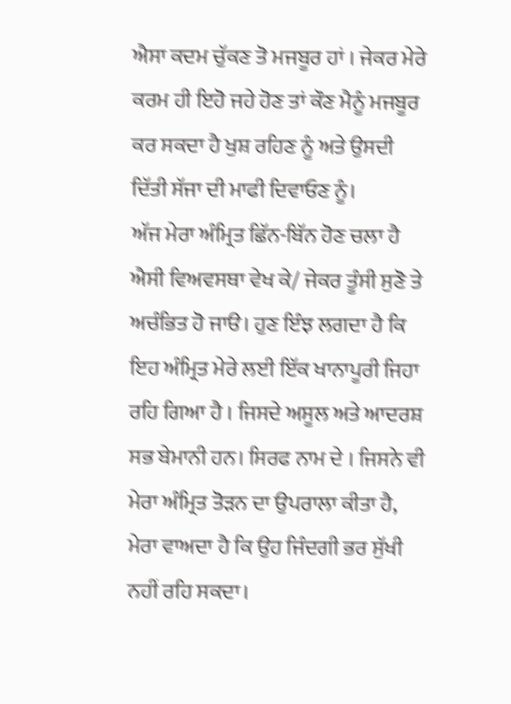ਐਸਾ ਕਦਮ ਚੁੱਕਣ ਤੋ ਮਜਬੂਰ ਹਾਂ । ਜੇਕਰ ਮੇਰੇ ਕਰਮ ਹੀ ਇਹੋ ਜਹੇ ਹੋਣ ਤਾਂ ਕੌਣ ਮੈਨੂੰ ਮਜਬੂਰ ਕਰ ਸਕਦਾ ਹੈ ਖੁਸ਼ ਰਹਿਣ ਨੂੰ ਅਤੇ ਉਸਦੀ ਦਿੱਤੀ ਸੱਜਾ ਦੀ ਮਾਫੀ ਦਿਵਾਓਣ ਨੂੰ।
ਅੱਜ ਮੇਰਾ ਅੰਮ੍ਰਿਤ ਛਿੱਨ-ਬਿੱਨ ਹੋਣ ਚਲਾ ਹੈ ਐਸੀ ਵਿਅਵਸਥਾ ਵੇਖ ਕੇ/ ਜੇਕਰ ਤੂੰਸੀ ਸੁਣੋ ਤੇ ਅਚੰਭਿਤ ਹੋ ਜਾੳ। ਹੁਣ ਇੰਝ ਲਗਦਾ ਹੈ ਕਿ ਇਹ ਅੰਮ੍ਰਿਤ ਮੇਰੇ ਲਈ ਇੱਕ ਖਾਨਾਪੂਰੀ ਜਿਹਾ ਰਹਿ ਗਿਆ ਹੈ । ਜਿਸਦੇ ਅਸੂਲ ਅਤੇ ਆਦਰਸ਼ ਸਭ ਬੇਮਾਨੀ ਹਨ। ਸਿਰਫ ਨਾਮ ਦੇ । ਜਿਸਨੇ ਵੀ ਮੇਰਾ ਅੰਮ੍ਰਿਤ ਤੋੜਨ ਦਾ ਉਪਰਾਲਾ ਕੀਤਾ ਹੈ, ਮੇਰਾ ਵਾਅਦਾ ਹੈ ਕਿ ਉਹ ਜਿੰਦਗੀ ਭਰ ਸੁੱਖੀ ਨਹੀਂ ਰਹਿ ਸਕਦਾ।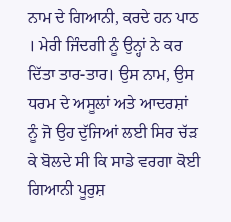ਨਾਮ ਦੇ ਗਿਆਨੀ, ਕਰਦੇ ਹਨ ਪਾਠ । ਮੇਰੀ ਜਿੰਦਗੀ ਨੂੰ ਉਨ੍ਹਾਂ ਨੇ ਕਰ ਦਿੱਤਾ ਤਾਰ-ਤਾਰ। ਉਸ ਨਾਮ, ਉਸ ਧਰਮ ਦੇ ਅਸੂਲਾਂ ਅਤੇ ਆਦਰਸ਼ਾਂ ਨੂੰ ਜੋ ਉਹ ਦੁੱਜਿਆਂ ਲਈ ਸਿਰ ਚੱੜ ਕੇ ਬੋਲਦੇ ਸੀ ਕਿ ਸਾਡੇ ਵਰਗਾ ਕੋਈ ਗਿਆਨੀ ਪੂਰੁਸ਼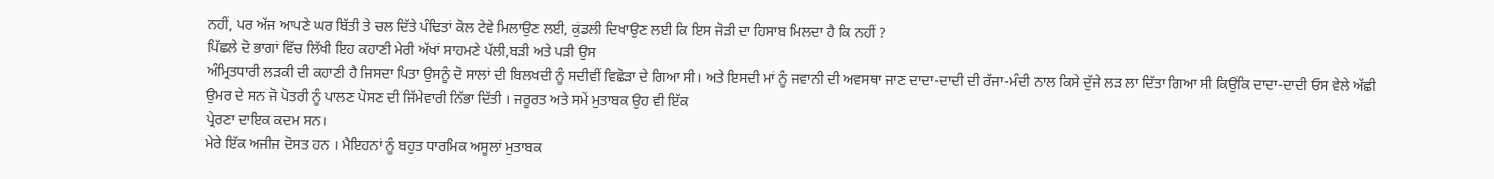ਨਹੀਂ, ਪਰ ਅੱਜ ਆਪਣੇ ਘਰ ਬਿੱਤੀ ਤੇ ਚਲ ਦਿੱਤੇ ਪੰਢਿਤਾਂ ਕੋਲ ਟੇਵੇ ਮਿਲਾਉਣ ਲਈ, ਕੁਂਡਲੀ ਦਿਖਾਉਣ ਲਈ ਕਿ ਇਸ ਜੋੜੀ ਦਾ ਹਿਸਾਬ ਮਿਲਦਾ ਹੈ ਕਿ ਨਹੀਂ ?
ਪਿੱਛਲੇ ਦੋ ਭਾਗਾਂ ਵਿੱਚ ਲਿੱਖੀ ਇਹ ਕਹਾਣੀ ਮੇਰੀ ਅੱਖਾਂ ਸਾਹਮਣੇ ਪੱਲੀ,ਬੜੀ ਅਤੇ ਪੜੀ ਉਸ
ਅੰਮ੍ਰਿਤਧਾਰੀ ਲੜਕੀ ਦੀ ਕਹਾਣੀ ਹੈ ਜਿਸਦਾ ਪਿਤਾ ਉਸਨੂੰ ਦੋ ਸਾਲਾਂ ਦੀ ਬਿਲਖਦੀ ਨੂੰ ਸਦੀਵੀਂ ਵਿਛੋੜਾ ਦੇ ਗਿਆ ਸੀ। ਅਤੇ ਇਸਦੀ ਮਾਂ ਨੂੰ ਜਵਾਨੀ ਦੀ ਅਵਸਥਾ ਜਾਣ ਦਾਦਾ-ਦਾਦੀ ਦੀ ਰੱਜਾ-ਮੰਦੀ ਨਾਲ ਕਿਸੇ ਦੁੱਜੇ ਲੜ ਲਾ ਦਿੱਤਾ ਗਿਆ ਸੀ ਕਿਉਂਕਿ ਦਾਦਾ-ਦਾਦੀ ਓਸ ਵੇਲੇ ਅੱਛੀ ਉਮਰ ਦੇ ਸਨ ਜੋ ਪੋਤਰੀ ਨੂੰ ਪਾਲਣ ਪੋਸਣ ਦੀ ਜਿੱਮੇਵਾਰੀ ਨਿੱਭਾ ਦਿੱਤੀ । ਜਰੂਰਤ ਅਤੇ ਸਮੇਂ ਮੁਤਾਬਕ ਉਹ ਵੀ ਇੱਕ
ਪ੍ਰੇਰਣਾ ਦਾਇਕ ਕਦਮ ਸਨ।
ਮੇਰੇ ਇੱਕ ਅਜੀਜ ਦੋਸਤ ਹਨ । ਮੈਇਹਨਾਂ ਨੂੰ ਬਹੁਤ ਧਾਰਮਿਕ ਅਸੂਲਾਂ ਮੁਤਾਬਕ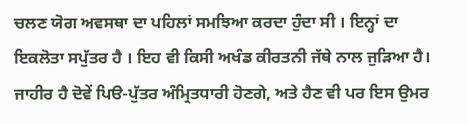ਚਲਣ ਯੋਗ ਅਵਸਥਾ ਦਾ ਪਹਿਲਾਂ ਸਮਝਿਆ ਕਰਦਾ ਹੁੰਦਾ ਸੀ । ਇਨ੍ਹਾਂ ਦਾ ਇਕਲੋਤਾ ਸਪੁੱਤਰ ਹੈ । ਇਹ ਵੀ ਕਿਸੀ ਅਖੰਡ ਕੀਰਤਨੀ ਜੱਥੇ ਨਾਲ ਜੁੜਿਆ ਹੈ। ਜਾਹੀਰ ਹੈ ਦੋਵੇਂ ਪਿੳ-ਪੁੱਤਰ ਅੰਮ੍ਰਿਤਧਾਰੀ ਹੋਣਗੇ, ਅਤੇ ਹੈਣ ਵੀ ਪਰ ਇਸ ਉਮਰ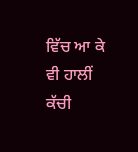ਵਿੱਚ ਆ ਕੇ ਵੀ ਹਾਲੀਂ ਕੱਚੀ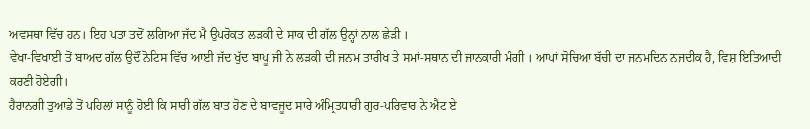ਅਵਸਥਾ ਵਿੱਚ ਹਨ। ਇਹ ਪਤਾ ਤਦੋਂ ਲਗਿਆ ਜੱਦ ਮੈ ਉਪਰੋਕਤ ਲੜਕੀ ਦੇ ਸਾਕ ਦੀ ਗੱਲ ਉਨ੍ਹਾਂ ਨਾਲ ਛੇੜੀ ।
ਵੇਖਾ-ਵਿਖਾਈ ਤੋਂ ਬਾਅਦ ਗੱਲ ਉਦੌਂ ਨੋਟਿਸ ਵਿੱਚ ਆਈ ਜੱਦ ਖੁੱਦ ਬਾਪੂ ਜੀ ਨੇ ਲੜਕੀ ਦੀ ਜਨਮ ਤਾਰੀਖ ਤੇ ਸਮਾਂ-ਸਥਾਨ ਦੀ ਜਾਨਕਾਰੀ ਮੰਗੀ । ਆਪਾਂ ਸੋਚਿਆ ਬੱਚੀ ਦਾ ਜਨਮਦਿਨ ਨਜਦੀਕ ਹੈ, ਵਿਸ਼ ਇਤਿਆਦੀ ਕਰਣੀ ਹੋਏਗੀ।
ਹੈਰਾਨਗੀ ਤੁਆਡੇ ਤੋਂ ਪਹਿਲਾਂ ਸਾਨੂੰ ਹੋਈ ਕਿ ਸਾਰੀ ਗੱਲ ਬਾਤ ਹੋਣ ਦੇ ਬਾਵਜੂਦ ਸਾਰੇ ਅੰਮ੍ਰਿਤਧਾਰੀ ਗੁਰ-ਪਰਿਵਾਰ ਨੇ ਐਟ ਏ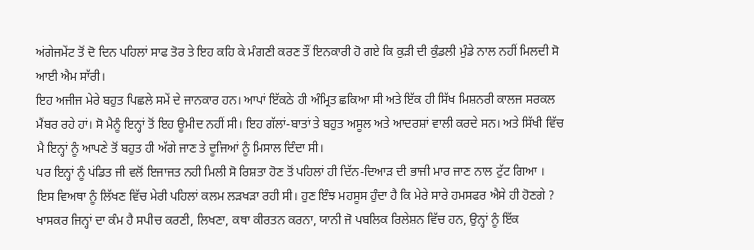ਅਂਗੇਜਮੇਂਟ ਤੋਂ ਦੋ ਦਿਨ ਪਹਿਲਾਂ ਸਾਫ ਤੋਰ ਤੇ ਇਹ ਕਹਿ ਕੇ ਮੰਗਣੀ ਕਰਣ ਤੌਂ ਇਨਕਾਰੀ ਹੋ ਗਏ ਕਿ ਕੁੜੀ ਦੀ ਕੁੰਡਲੀ ਮੁੰਡੇ ਨਾਲ ਨਹੀਂ ਮਿਲਦੀ ਸੋ ਆਈ ਐਮ ਸਾੱਰੀ।
ਇਹ ਅਜੀਜ ਮੇਰੇ ਬਹੁਤ ਪਿਛਲੇ ਸਮੇਂ ਦੇ ਜਾਨਕਾਰ ਹਨ। ਆਪਾਂ ਇੱਕਠੇ ਹੀ ਅੰਮ੍ਰਿਤ ਛਕਿਆ ਸੀ ਅਤੇ ਇੱਕ ਹੀ ਸਿੱਖ ਮਿਸ਼ਨਰੀ ਕਾਲਜ ਸਰਕਲ ਮੈਂਬਰ ਰਹੇ ਹਾਂ। ਸੋ ਮੈਨੂੰ ਇਨ੍ਹਾਂ ਤੋਂ ਇਹ ਊਮੀਦ ਨਹੀਂ ਸੀ। ਇਹ ਗੱਲਾਂ-ਬਾਤਾਂ ਤੇ ਬਹੁਤ ਅਸੂਲ ਅਤੇ ਆਦਰਸ਼ਾਂ ਵਾਲੀ ਕਰਦੇ ਸਨ। ਅਤੇ ਸਿੱਖੀ ਵਿੱਚ ਮੈ ਇਨ੍ਹਾਂ ਨੂੰ ਆਪਣੇ ਤੋਂ ਬਹੁਤ ਹੀ ਅੱਗੇ ਜਾਣ ਤੇ ਦੂਜਿਆਂ ਨੂੰ ਮਿਸਾਲ ਦਿੰਦਾ ਸੀ।
ਪਰ ਇਨ੍ਹਾਂ ਨੂੰ ਪਂਡਿਤ ਜੀ ਵਲੋਂ ਇਜਾਜਤ ਨਹੀ ਮਿਲੀ ਸੋ ਰਿਸ਼ਤਾ ਹੋਣ ਤੋਂ ਪਹਿਲਾਂ ਹੀ ਦਿੱਨ-ਦਿਆੜ ਦੀ ਭਾਜੀ ਮਾਰ ਜਾਣ ਨਾਲ ਟੁੱਟ ਗਿਆ ।
ਇਸ ਵਿਅਥਾ ਨੂੰ ਲਿੱਖਣ ਵਿੱਚ ਮੇਰੀ ਪਹਿਲਾਂ ਕਲਮ ਲੜਖੜਾ ਰਹੀ ਸੀ। ਹੁਣ ਇੰਝ ਮਹਸੂਸ ਹੁੰਦਾ ਹੈ ਕਿ ਮੇਰੇ ਸਾਰੇ ਹਮਸਫਰ ਐਸੇ ਹੀ ਹੋਣਗੇ ? ਖਾਸਕਰ ਜਿਨ੍ਹਾਂ ਦਾ ਕੰਮ ਹੈ ਸਪੀਚ ਕਰਣੀ, ਲਿਖਣਾ, ਕਥਾ ਕੀਰਤਨ ਕਰਨਾ, ਯਾਨੀ ਜੋ ਪਬਲਿਕ ਰਿਲੇਸ਼ਨ ਵਿੱਚ ਹਨ, ਉਨ੍ਹਾਂ ਨੂੰ ਇੱਕ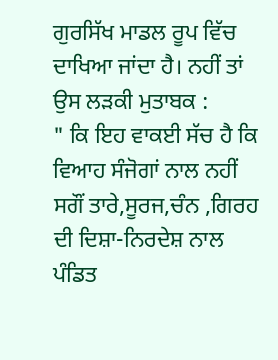ਗੁਰਸਿੱਖ ਮਾਡਲ ਰੂਪ ਵਿੱਚ ਦਾਖਿਆ ਜਾਂਦਾ ਹੈ। ਨਹੀਂ ਤਾਂ ਉਸ ਲੜਕੀ ਮੁਤਾਬਕ :
" ਕਿ ਇਹ ਵਾਕਈ ਸੱਚ ਹੈ ਕਿ ਵਿਆਹ ਸੰਜੋਗਾਂ ਨਾਲ ਨਹੀਂ ਸਗੌਂ ਤਾਰੇ,ਸੂਰਜ,ਚੰਨ ,ਗਿਰਹ ਦੀ ਦਿਸ਼ਾ-ਨਿਰਦੇਸ਼ ਨਾਲ ਪੰਡਿਤ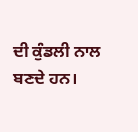ਦੀ ਕੁੰਡਲੀ ਨਾਲ ਬਣਦੇ ਹਨ।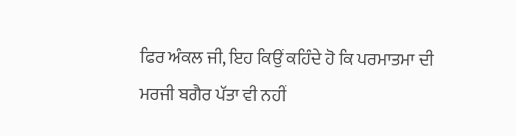ਫਿਰ ਅੰਕਲ ਜੀ, ਇਹ ਕਿਉਂ ਕਹਿੰਦੇ ਹੋ ਕਿ ਪਰਮਾਤਮਾ ਦੀ ਮਰਜੀ ਬਗੈਰ ਪੱਤਾ ਵੀ ਨਹੀਂ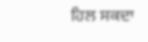ਹਿਲ ਸਕਦਾ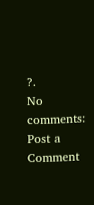?.
No comments:
Post a Comment